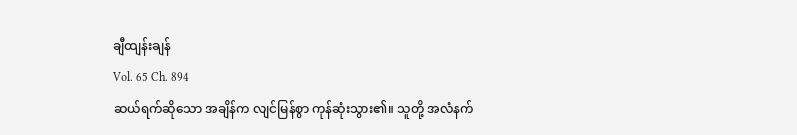ချီထျန်းချန်
Vol. 65 Ch. 894
ဆယ်ရက်ဆိုသော အချိန်က လျင်မြန်စွာ ကုန်ဆုံးသွား၏။ သူတို့ အလံနက်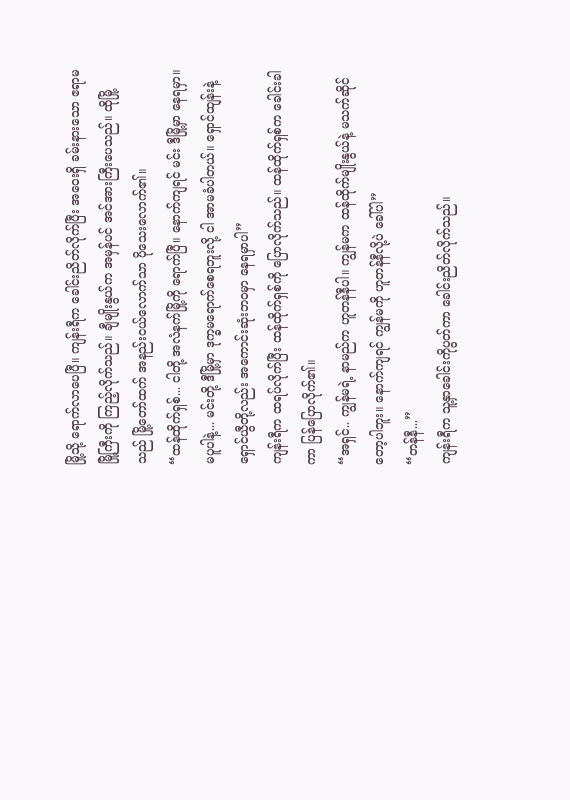မြို့သို့ ရောက်လာပေပြီ။ ကျန်းရီက ခေါင်းညိတ်လိုက်ပြီး အဝေးရှိ ခမ်းနားသော ဧရာမမြို့ကြီးကို ကြည့်လိုက်သည်။ ချီမျိုးနွယ်က အမှန်ပင် အင်အားကြီးပေသည်။ ထိုမြို့သည် မြို့တော်ထက် အနည်းငယ်လောက်သာ ပိုသေးလောက်၏။
“ထန်ထိုက်ရှစ်... ငါတို့ အလံနက်မြို့ကို ရောက်ပြီ။ နောက်ကျရင် မင်း ဒီမြို့မှာ နေရမှာ။ မပူပါနဲ့... မင်းတို့ ဒီမြို့မှာ ဒုက္ခမရောက်စေရဘူးလို့ ငါ အာမခံပါတယ်။ ရှောင်ထျန်းနဲ့ ရှောင်ယွီတို့လည်း အကောင်းဆုံးဘဝမှာ နေရမှာပါ”
ကျန်းရီက ထရပ်လိုက်ပြီး ထန်ထိုက်ရှစ်ကို ပြောလိုက်သည်။ ထန်ထိုက်ရှစ်က ခေါင်းခါကာ ပြန်ပြောလိုက်၏။
“အရှင်.. ကျွန်မရဲ့ နာမည်က ဟူတန်နီပါ။ ကျွန်မက ထန်ထိုက်မျိုးနွယ်နဲ့ မသက်ဆိုင်တော့ပါဘူး။ နောက်ကျရင် ကျွန်မကို ဟူတန်နီလို့ပဲ ခေါ်ပါ”
“တန်နီ...”
ကျန်းရီက သူ့နှာခေါင်းကိုပွတ်ကာ ခေါင်းညိတ်လိုက်သည်။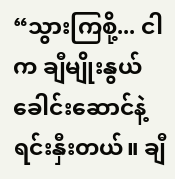“သွားကြစို့... ငါက ချီမျိုးနွယ်ခေါင်းဆောင်နဲ့ ရင်းနှီးတယ်။ ချီ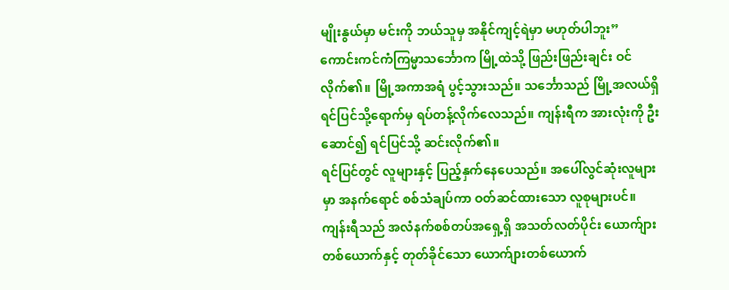မျိုးနွယ်မှာ မင်းကို ဘယ်သူမှ အနိုင်ကျင့်ရဲမှာ မဟုတ်ပါဘူး”
ကောင်းကင်ကံကြမ္မာသင်္ဘောက မြို့ထဲသို့ ဖြည်းဖြည်းချင်း ဝင်လိုက်၏။ မြို့အကာအရံ ပွင့်သွားသည်။ သင်္ဘောသည် မြို့အလယ်ရှိ ရင်ပြင်သို့ရောက်မှ ရပ်တန့်လိုက်လေသည်။ ကျန်းရီက အားလုံးကို ဦးဆောင်၍ ရင်ပြင်သို့ ဆင်းလိုက်၏။
ရင်ပြင်တွင် လူများနှင့် ပြည့်နှက်နေပေသည်။ အပေါ်လွင်ဆုံးလူများမှာ အနက်ရောင် စစ်သံချပ်ကာ ဝတ်ဆင်ထားသော လူစုများပင်။ ကျန်းရီသည် အလံနက်စစ်တပ်အရှေ့ရှိ အသတ်လတ်ပိုင်း ယောက်ျားတစ်ယောက်နှင့် တုတ်ခိုင်သော ယောက်ျားတစ်ယောက်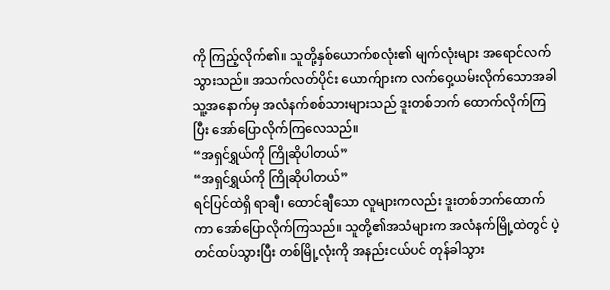ကို ကြည့်လိုက်၏။ သူတို့နှစ်ယောက်စလုံး၏ မျက်လုံးများ အရောင်လက်သွားသည်။ အသက်လတ်ပိုင်း ယောက်ျားက လက်ဝှေ့ယမ်းလိုက်သောအခါ သူ့အနောက်မှ အလံနက်စစ်သားများသည် ဒူးတစ်ဘက် ထောက်လိုက်ကြပြီး အော်ပြောလိုက်ကြလေသည်။
“အရှင်ရွှယ်ကို ကြိုဆိုပါတယ်”
“အရှင်ရွှယ်ကို ကြိုဆိုပါတယ်”
ရင်ပြင်ထဲရှိ ရာချီ၊ ထောင်ချီသော လူများကလည်း ဒူးတစ်ဘက်ထောက်ကာ အော်ပြောလိုက်ကြသည်။ သူတို့၏အသံများက အလံနက်မြို့ထဲတွင် ပဲ့တင်ထပ်သွားပြီး တစ်မြို့လုံးကို အနည်းငယ်ပင် တုန်ခါသွား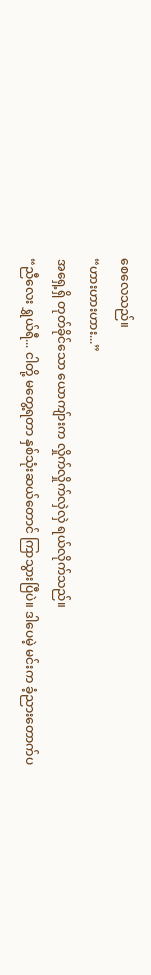စေလေသည်။
“ဟားဟားဟား...”
အရှေ့ရှိ တုတ်ခိုင်သော ယောကျ်ားက လှိုက်လှိုက်လှဲလှဲ ရယ်လိုက်သည်။
“ညီလေး ရွှယ်ရီ... ငါတို့ မတွေ့ရတာ နှစ်သုံးဆယ်တောင် ကြာသွားပြီပဲ။ ဒါပေမဲ့ မင်းက ခံ့ညားတောက်ပ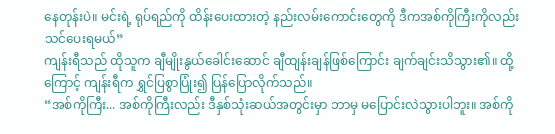နေတုန်းပဲ။ မင်းရဲ့ ရုပ်ရည်ကို ထိန်းပေးထားတဲ့ နည်းလမ်းကောင်းတွေကို ဒီကအစ်ကိုကြီးကိုလည်း သင်ပေးရမယ်”
ကျန်းရီသည် ထိုသူက ချီမျိုးနွယ်ခေါင်းဆောင် ချီထျန်းချန်ဖြစ်ကြောင်း ချက်ချင်းသိသွား၏။ ထို့ကြောင့် ကျန်းရီက ရွှင်ပြစွာပြုံး၍ ပြန်ပြောလိုက်သည်။
“အစ်ကိုကြီး... အစ်ကိုကြီးလည်း ဒီနှစ်သုံးဆယ်အတွင်းမှာ ဘာမှ မပြောင်းလဲသွားပါဘူး။ အစ်ကို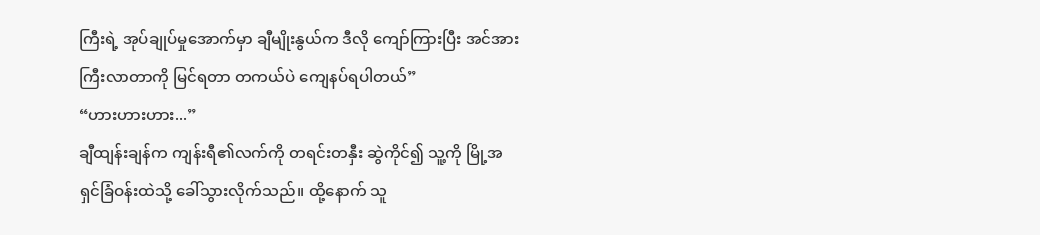ကြီးရဲ့ အုပ်ချုပ်မှုအောက်မှာ ချီမျိုးနွယ်က ဒီလို ကျော်ကြားပြီး အင်အားကြီးလာတာကို မြင်ရတာ တကယ်ပဲ ကျေနပ်ရပါတယ်”
“ဟားဟားဟား...”
ချီထျန်းချန်က ကျန်းရီ၏လက်ကို တရင်းတနှီး ဆွဲကိုင်၍ သူ့ကို မြို့အရှင်ခြံဝန်းထဲသို့ ခေါ်သွားလိုက်သည်။ ထို့နောက် သူ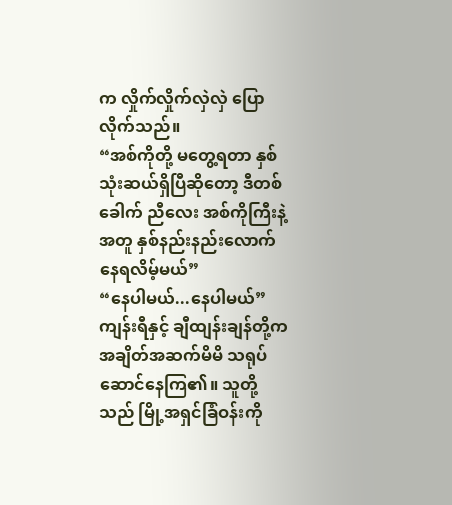က လှိုက်လှိုက်လှဲလှဲ ပြောလိုက်သည်။
“အစ်ကိုတို့ မတွေ့ရတာ နှစ်သုံးဆယ်ရှိပြီဆိုတော့ ဒီတစ်ခေါက် ညီလေး အစ်ကိုကြီးနဲ့အတူ နှစ်နည်းနည်းလောက် နေရလိမ့်မယ်”
“နေပါမယ်...နေပါမယ်”
ကျန်းရီနှင့် ချီထျန်းချန်တို့က အချိတ်အဆက်မိမိ သရုပ်ဆောင်နေကြ၏။ သူတို့သည် မြို့အရှင်ခြံဝန်းကို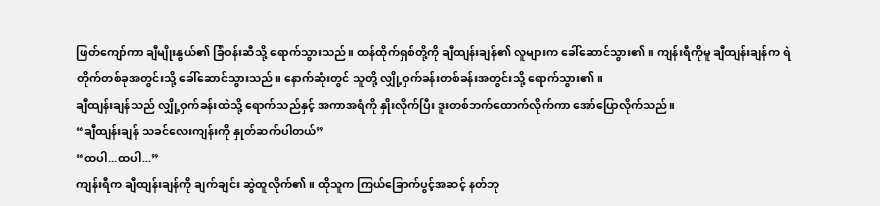ဖြတ်ကျော်ကာ ချီမျိုးနွယ်၏ ခြံဝန်းဆီသို့ ရောက်သွားသည်။ ထန်ထိုက်ရှစ်တို့ကို ချီထျန်းချန်၏ လူများက ခေါ်ဆောင်သွား၏။ ကျန်းရီကိုမူ ချီထျန်းချန်က ရဲတိုက်တစ်ခုအတွင်းသို့ ခေါ်ဆောင်သွားသည်။ နောက်ဆုံးတွင် သူတို့ လျှို့ဝှက်ခန်းတစ်ခန်းအတွင်းသို့ ရောက်သွား၏။
ချီထျန်းချန်သည် လျှို့ဝှက်ခန်းထဲသို့ ရောက်သည်နှင့် အကာအရံကို နှိုးလိုက်ပြီး ဒူးတစ်ဘက်ထောက်လိုက်ကာ အော်ပြောလိုက်သည်။
“ချီထျန်းချန် သခင်လေးကျန်းကို နှုတ်ဆက်ပါတယ်”
“ထပါ...ထပါ...”
ကျန်းရီက ချီထျန်းချန်ကို ချက်ချင်း ဆွဲထူလိုက်၏။ ထိုသူက ကြယ်ခြောက်ပွင့်အဆင့် နတ်ဘု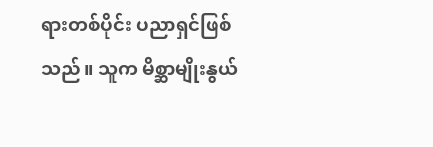ရားတစ်ပိုင်း ပညာရှင်ဖြစ်သည်။ သူက မိစ္ဆာမျိုးနွယ်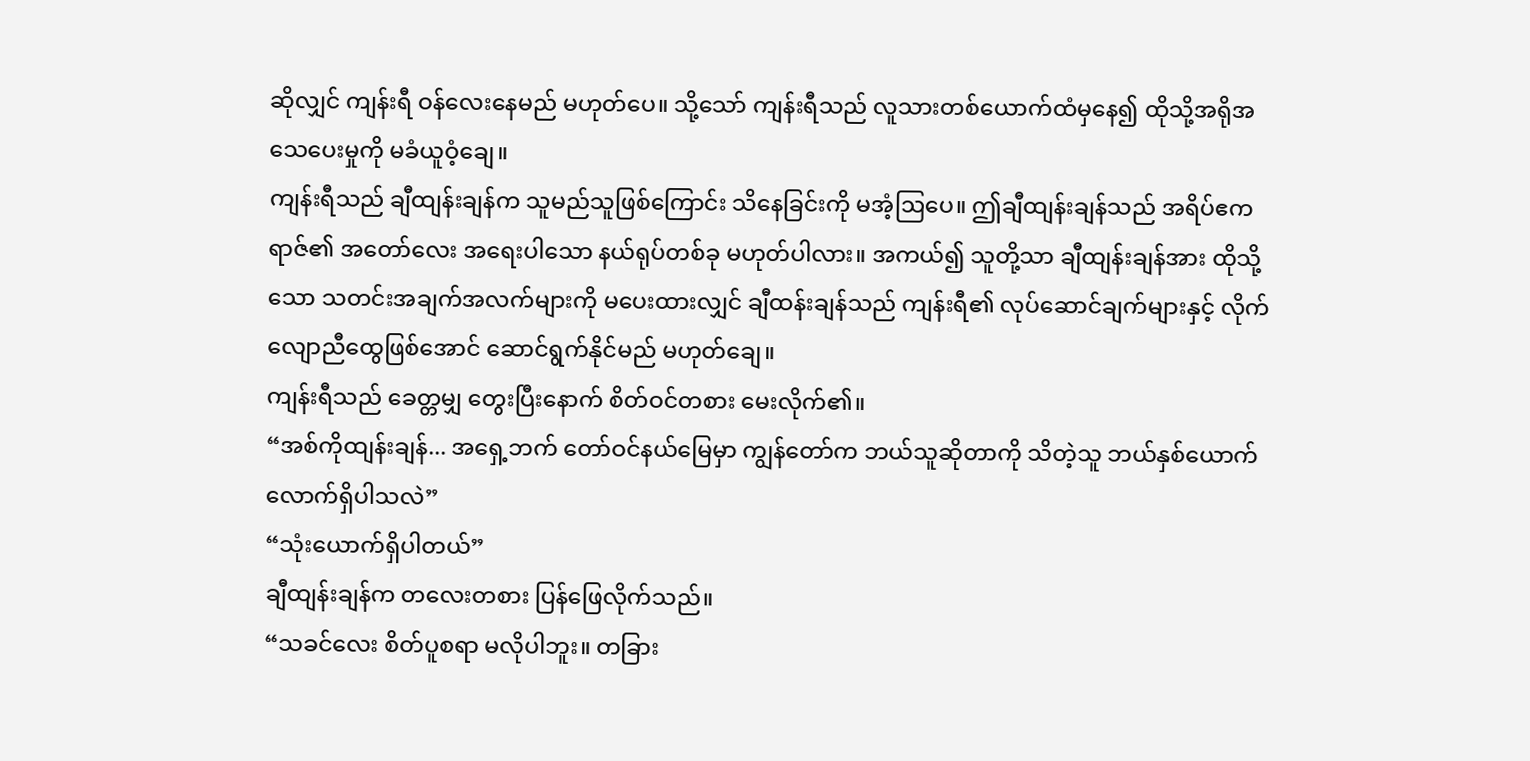ဆိုလျှင် ကျန်းရီ ဝန်လေးနေမည် မဟုတ်ပေ။ သို့သော် ကျန်းရီသည် လူသားတစ်ယောက်ထံမှနေ၍ ထိုသို့အရိုအသေပေးမှုကို မခံယူဝံ့ချေ။
ကျန်းရီသည် ချီထျန်းချန်က သူမည်သူဖြစ်ကြောင်း သိနေခြင်းကို မအံ့ဩပေ။ ဤချီထျန်းချန်သည် အရိပ်ဧကရာဇ်၏ အတော်လေး အရေးပါသော နယ်ရုပ်တစ်ခု မဟုတ်ပါလား။ အကယ်၍ သူတို့သာ ချီထျန်းချန်အား ထိုသို့သော သတင်းအချက်အလက်များကို မပေးထားလျှင် ချီထန်းချန်သည် ကျန်းရီ၏ လုပ်ဆောင်ချက်များနှင့် လိုက်လျောညီထွေဖြစ်အောင် ဆောင်ရွက်နိုင်မည် မဟုတ်ချေ။
ကျန်းရီသည် ခေတ္တမျှ တွေးပြီးနောက် စိတ်ဝင်တစား မေးလိုက်၏။
“အစ်ကိုထျန်းချန်... အရှေ့ဘက် တော်ဝင်နယ်မြေမှာ ကျွန်တော်က ဘယ်သူဆိုတာကို သိတဲ့သူ ဘယ်နှစ်ယောက်လောက်ရှိပါသလဲ”
“သုံးယောက်ရှိပါတယ်”
ချီထျန်းချန်က တလေးတစား ပြန်ဖြေလိုက်သည်။
“သခင်လေး စိတ်ပူစရာ မလိုပါဘူး။ တခြား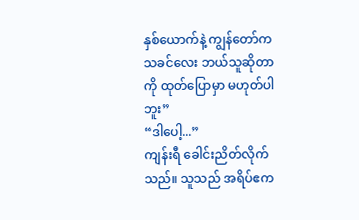နှစ်ယောက်နဲ့ ကျွန်တော်က သခင်လေး ဘယ်သူဆိုတာကို ထုတ်ပြောမှာ မဟုတ်ပါဘူး”
“ဒါပေါ့...”
ကျန်းရီ ခေါင်းညိတ်လိုက်သည်။ သူသည် အရိပ်ဧက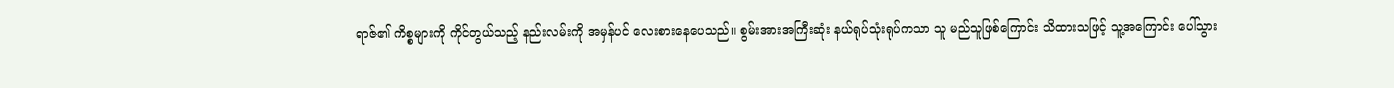ရာဇ်၏ ကိစ္စများကို ကိုင်တွယ်သည့် နည်းလမ်းကို အမှန်ပင် လေးစားနေပေသည်။ စွမ်းအားအကြီးဆုံး နယ်ရုပ်သုံးရုပ်ကသာ သူ မည်သူဖြစ်ကြောင်း သိထားသဖြင့် သူ့အကြောင်း ပေါ်သွား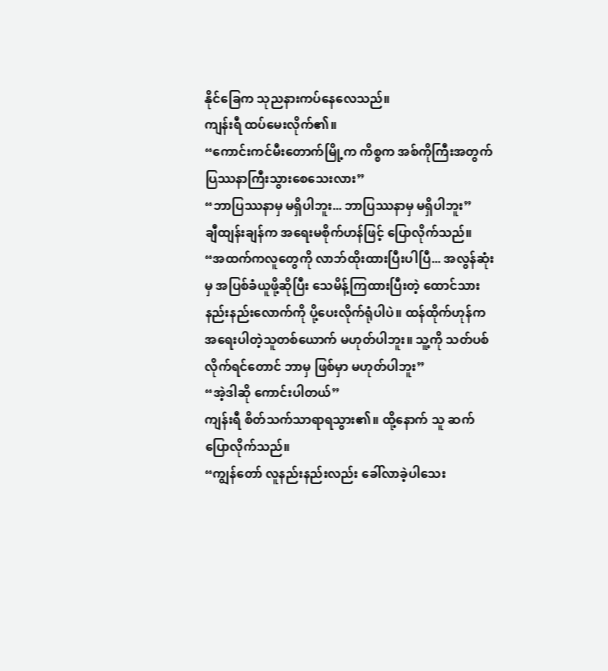နိုင်ခြေက သုညနားကပ်နေလေသည်။
ကျန်းရီ ထပ်မေးလိုက်၏။
“ကောင်းကင်မီးတောက်မြို့က ကိစ္စက အစ်ကိုကြီးအတွက် ပြဿနာကြီးသွားစေသေးလား”
“ဘာပြဿနာမှ မရှိပါဘူး... ဘာပြဿနာမှ မရှိပါဘူး”
ချီထျန်းချန်က အရေးမစိုက်ဟန်ဖြင့် ပြောလိုက်သည်။
“အထက်ကလူတွေကို လာဘ်ထိုးထားပြီးပါပြီ... အလွန်ဆုံးမှ အပြစ်ခံယူဖို့ဆိုပြီး သေမိန့်ကြထားပြီးတဲ့ ထောင်သားနည်းနည်းလောက်ကို ပို့ပေးလိုက်ရုံပါပဲ။ ထန်ထိုက်ဟုန်က အရေးပါတဲ့သူတစ်ယောက် မဟုတ်ပါဘူး။ သူ့ကို သတ်ပစ်လိုက်ရင်တောင် ဘာမှ ဖြစ်မှာ မဟုတ်ပါဘူး”
“အဲ့ဒါဆို ကောင်းပါတယ်”
ကျန်းရီ စိတ်သက်သာရာရသွား၏။ ထို့နောက် သူ ဆက်ပြောလိုက်သည်။
“ကျွန်တော် လူနည်းနည်းလည်း ခေါ်လာခဲ့ပါသေး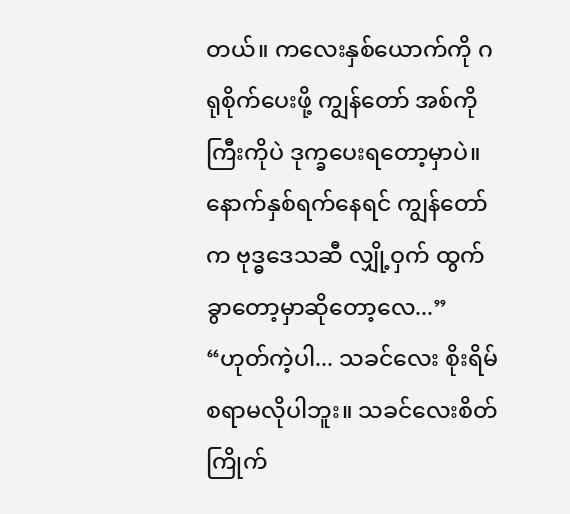တယ်။ ကလေးနှစ်ယောက်ကို ဂရုစိုက်ပေးဖို့ ကျွန်တော် အစ်ကိုကြီးကိုပဲ ဒုက္ခပေးရတော့မှာပဲ။ နောက်နှစ်ရက်နေရင် ကျွန်တော်က ဗုဒ္ဓဒေသဆီ လျှို့ဝှက် ထွက်ခွာတော့မှာဆိုတော့လေ...”
“ဟုတ်ကဲ့ပါ... သခင်လေး စိုးရိမ်စရာမလိုပါဘူး။ သခင်လေးစိတ်ကြိုက်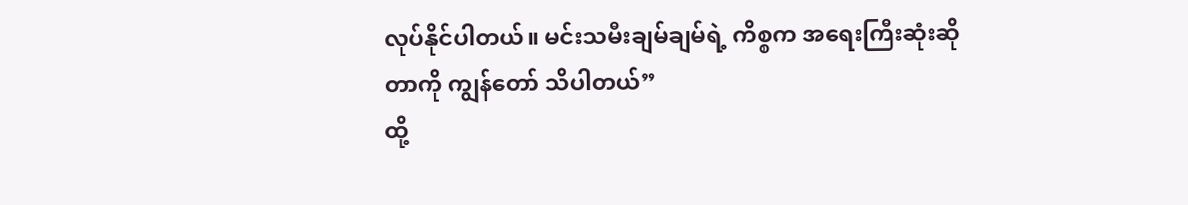လုပ်နိုင်ပါတယ်။ မင်းသမီးချမ်ချမ်ရဲ့ ကိစ္စက အရေးကြီးဆုံးဆိုတာကို ကျွန်တော် သိပါတယ်”
ထို့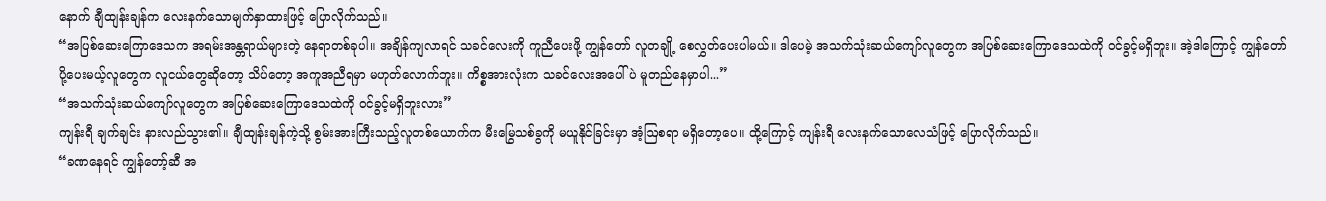နောက် ချီထျန်းချန်က လေးနက်သောမျက်နှာထားဖြင့် ပြောလိုက်သည်။
“အပြစ်ဆေးကြောဒေသက အရမ်းအန္တရာယ်များတဲ့ နေရာတစ်ခုပါ။ အချိန်ကျလာရင် သခင်လေးကို ကူညီပေးဖို့ ကျွန်တော် လူတချို့ စေလွှတ်ပေးပါမယ်။ ဒါပေမဲ့ အသက်သုံးဆယ်ကျော်လူတွေက အပြစ်ဆေးကြောဒေသထဲကို ဝင်ခွင့်မရှိဘူး။ အဲ့ဒါကြောင့် ကျွန်တော် ပို့ပေးမယ့်လူတွေက လူငယ်တွေဆိုတော့ သိပ်တော့ အကူအညီရမှာ မဟုတ်လောက်ဘူး။ ကိစ္စအားလုံးက သခင်လေးအပေါ်ပဲ မူတည်နေမှာပါ...”
“အသက်သုံးဆယ်ကျော်လူတွေက အပြစ်ဆေးကြောဒေသထဲကို ဝင်ခွင့်မရှိဘူးလား”
ကျန်းရီ ချက်ချင်း နားလည်သွား၏။ ချီထျန်းချန်ကဲ့သို့ စွမ်းအားကြီးသည့်လူတစ်ယောက်က မီးမြွေသစ်ခွကို မယူနိုင်ခြင်းမှာ အံ့ဩစရာ မရှိတော့ပေ။ ထို့ကြောင့် ကျန်းရီ လေးနက်သောလေသံဖြင့် ပြောလိုက်သည်။
“ခဏနေရင် ကျွန်တော့်ဆီ အ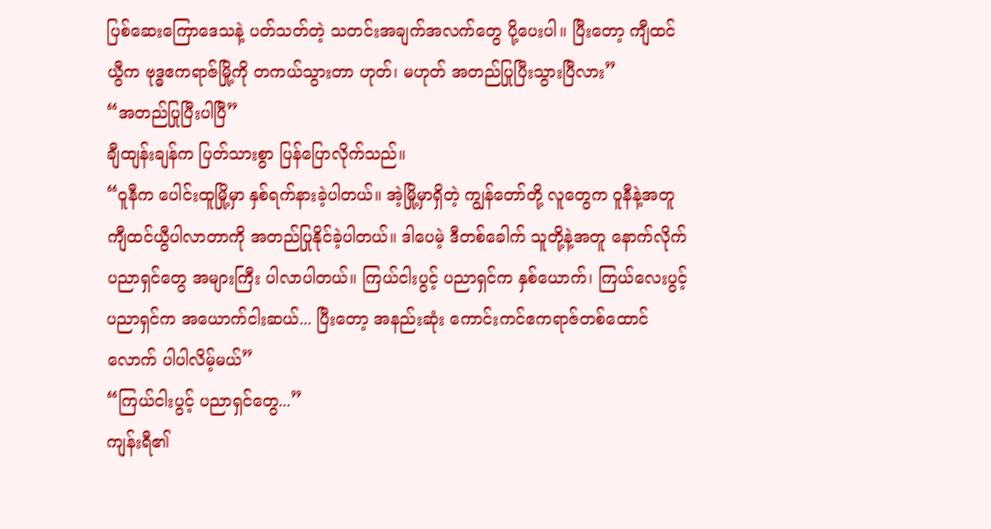ပြစ်ဆေးကြောဒေသနဲ့ ပတ်သတ်တဲ့ သတင်းအချက်အလက်တွေ ပို့ပေးပါ။ ပြီးတော့ ကျီထင်ယွီက ဗုဒ္ဓဧကရာဇ်မြို့ကို တကယ်သွားတာ ဟုတ်၊ မဟုတ် အတည်ပြုပြီးသွားပြီလား”
“အတည်ပြုပြီးပါပြီ”
ချီထျန်းချန်က ပြတ်သားစွာ ပြန်ပြောလိုက်သည်။
“ဝူနီက ပေါင်းထူမြို့မှာ နှစ်ရက်နားခဲ့ပါတယ်။ အဲ့မြို့မှာရှိတဲ့ ကျွန်တော်တို့ လူတွေက ဝူနီနဲ့အတူ ကျီထင်ယွီပါလာတာကို အတည်ပြုနိုင်ခဲ့ပါတယ်။ ဒါပေမဲ့ ဒီတစ်ခေါက် သူတို့နဲ့အတူ နောက်လိုက်ပညာရှင်တွေ အများကြီး ပါလာပါတယ်။ ကြယ်ငါးပွင့် ပညာရှင်က နှစ်ယောက်၊ ကြယ်လေးပွင့် ပညာရှင်က အယောက်ငါးဆယ်... ပြီးတော့ အနည်းဆုံး ကောင်းကင်ဧကရာဇ်တစ်ထောင်လောက် ပါပါလိမ့်မယ်”
“ကြယ်ငါးပွင့် ပညာရှင်တွေ...”
ကျန်းရီ၏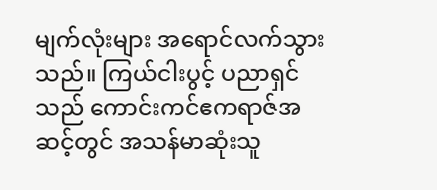မျက်လုံးများ အရောင်လက်သွားသည်။ ကြယ်ငါးပွင့် ပညာရှင်သည် ကောင်းကင်ဧကရာဇ်အဆင့်တွင် အသန်မာဆုံးသူ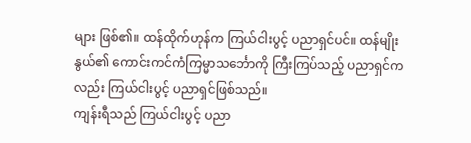များ ဖြစ်၏။ ထန်ထိုက်ဟုန်က ကြယ်ငါးပွင့် ပညာရှင်ပင်။ ထန်မျိုးနွယ်၏ ကောင်းကင်ကံကြမ္မာသင်္ဘောကို ကြီးကြပ်သည့် ပညာရှင်ကလည်း ကြယ်ငါးပွင့် ပညာရှင်ဖြစ်သည်။
ကျန်းရီသည် ကြယ်ငါးပွင့် ပညာ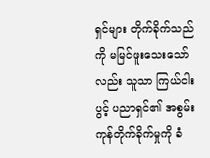ရှင်များ တိုက်ခိုက်သည်ကို မမြင်ဖူးသေးသော်လည်း သူသာ ကြယ်ငါးပွင့် ပညာရှင်၏ အစွမ်းကုန်တိုက်ခိုက်မှုကို ခံ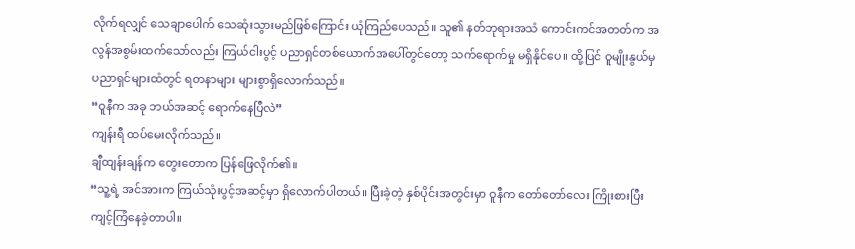လိုက်ရလျှင် သေချာပေါက် သေဆုံးသွားမည်ဖြစ်ကြောင်း ယုံကြည်ပေသည်။ သူ၏ နတ်ဘုရားအသံ ကောင်းကင်အတတ်က အလွန်အစွမ်းထက်သော်လည်း ကြယ်ငါးပွင့် ပညာရှင်တစ်ယောက်အပေါ်တွင်တော့ သက်ရောက်မှု မရှိနိုင်ပေ။ ထို့ပြင် ဝူမျိုးနွယ်မှ ပညာရှင်များထံတွင် ရတနာများ များစွာရှိလောက်သည်။
“ဝူနီက အခု ဘယ်အဆင့် ရောက်နေပြီလဲ”
ကျန်းရီ ထပ်မေးလိုက်သည်။
ချီထျန်းချန်က တွေးတောက ပြန်ဖြေလိုက်၏။
“သူ့ရဲ့ အင်အားက ကြယ်သုံးပွင့်အဆင့်မှာ ရှိလောက်ပါတယ်။ ပြီးခဲ့တဲ့ နှစ်ပိုင်းအတွင်းမှာ ဝူနီက တော်တော်လေး ကြိုးစားပြီး ကျင့်ကြံနေခဲ့တာပါ။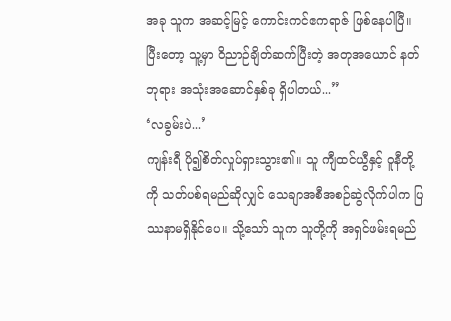အခု သူက အဆင့်မြင့် ကောင်းကင်ဧကရာဇ် ဖြစ်နေပါပြီ။ ပြီးတော့ သူ့မှာ ဝိညာဉ်ချိတ်ဆက်ပြီးတဲ့ အတုအယောင် နတ်ဘုရား အသုံးအဆောင်နှစ်ခု ရှိပါတယ်...”
‘လခွမ်းပဲ...’
ကျန်းရီ ပို၍စိတ်လှုပ်ရှားသွား၏။ သူ ကျီထင်ယွီနှင့် ဝူနီတို့ကို သတ်ပစ်ရမည်ဆိုလျှင် သေချာအစီအစဉ်ဆွဲလိုက်ပါက ပြဿနာမရှိနိုင်ပေ။ သို့သော် သူက သူတို့ကို အရှင်ဖမ်းရမည်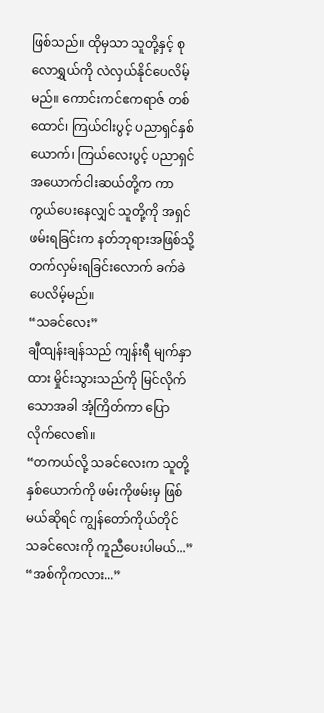ဖြစ်သည်။ ထိုမှသာ သူတို့နှင့် စုလောရွှယ်ကို လဲလှယ်နိုင်ပေလိမ့်မည်။ ကောင်းကင်ဧကရာဇ် တစ်ထောင်၊ ကြယ်ငါးပွင့် ပညာရှင်နှစ်ယောက်၊ ကြယ်လေးပွင့် ပညာရှင် အယောက်ငါးဆယ်တို့က ကာကွယ်ပေးနေလျှင် သူတို့ကို အရှင်ဖမ်းရခြင်းက နတ်ဘုရားအဖြစ်သို့ တက်လှမ်းရခြင်းလောက် ခက်ခဲပေလိမ့်မည်။
“သခင်လေး”
ချီထျန်းချန်သည် ကျန်းရီ မျက်နှာထား မှိုင်းသွားသည်ကို မြင်လိုက်သောအခါ အံ့ကြိတ်ကာ ပြောလိုက်လေ၏။
“တကယ်လို့ သခင်လေးက သူတို့နှစ်ယောက်ကို ဖမ်းကိုဖမ်းမှ ဖြစ်မယ်ဆိုရင် ကျွန်တော်ကိုယ်တိုင် သခင်လေးကို ကူညီပေးပါမယ်...”
“အစ်ကိုကလား...”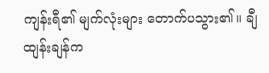ကျန်းရီ၏ မျက်လုံးများ တောက်ပသွား၏။ ချီထျန်းချန်က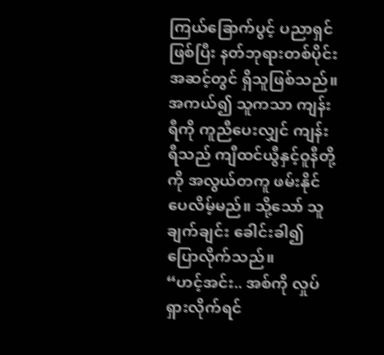ကြယ်ခြောက်ပွင့် ပညာရှင်ဖြစ်ပြီး နတ်ဘုရားတစ်ပိုင်းအဆင့်တွင် ရှိသူဖြစ်သည်။ အကယ်၍ သူကသာ ကျန်းရီကို ကူညီပေးလျှင် ကျန်းရီသည် ကျီထင်ယွီနှင့်ဝူနီတို့ကို အလွယ်တကူ ဖမ်းနိုင်ပေလိမ့်မည်။ သို့သော် သူ ချက်ချင်း ခေါင်းခါ၍ ပြောလိုက်သည်။
“ဟင့်အင်း.. အစ်ကို လှုပ်ရှားလိုက်ရင်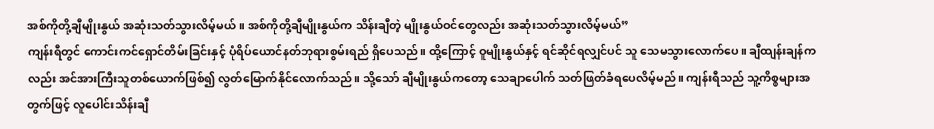အစ်ကိုတို့ချီမျိုးနွယ် အဆုံးသတ်သွားလိမ့်မယ်။ အစ်ကိုတို့ချီမျိုးနွယ်က သိန်းချီတဲ့ မျိုးနွယ်ဝင်တွေလည်း အဆုံးသတ်သွားလိမ့်မယ်”
ကျန်းရီတွင် ကောင်းကင်ရှောင်တိမ်းခြင်းနှင့် ပုံရိပ်ယောင်နတ်ဘုရားစွမ်းရည် ရှိပေသည်။ ထို့ကြောင့် ဝူမျိုးနွယ်နှင့် ရင်ဆိုင်ရလျှင်ပင် သူ သေမသွားလောက်ပေ။ ချီထျန်းချန်ကလည်း အင်အားကြီးသူတစ်ယောက်ဖြစ်၍ လွတ်မြောက်နိုင်လောက်သည်။ သို့သော် ချီမျိုးနွယ်ကတော့ သေချာပေါက် သတ်ဖြတ်ခံရပေလိမ့်မည်။ ကျန်းရီသည် သူ့ကိစ္စများအတွက်ဖြင့် လူပေါင်းသိန်းချီ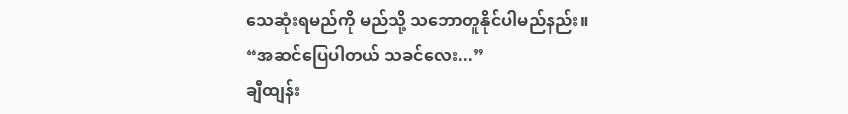သေဆုံးရမည်ကို မည်သို့ သဘောတူနိုင်ပါမည်နည်း။
“အဆင်ပြေပါတယ် သခင်လေး...”
ချီထျန်း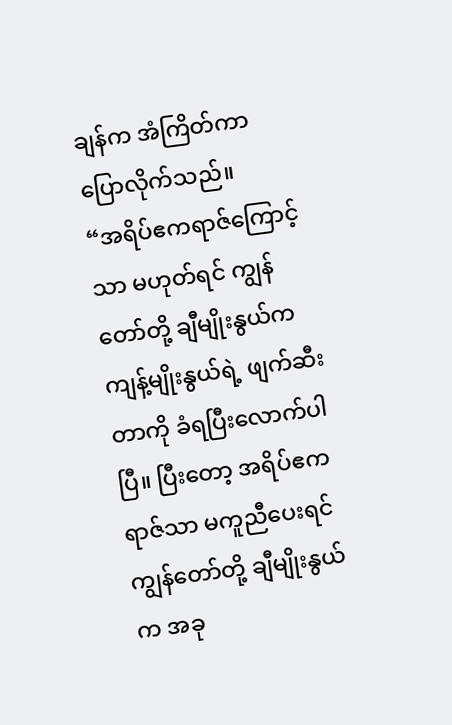ချန်က အံကြိတ်ကာ ပြောလိုက်သည်။
“အရိပ်ဧကရာဇ်ကြောင့်သာ မဟုတ်ရင် ကျွန်တော်တို့ ချီမျိုးနွယ်က ကျန့်မျိုးနွယ်ရဲ့ ဖျက်ဆီးတာကို ခံရပြီးလောက်ပါပြီ။ ပြီးတော့ အရိပ်ဧကရာဇ်သာ မကူညီပေးရင် ကျွန်တော်တို့ ချီမျိုးနွယ်က အခု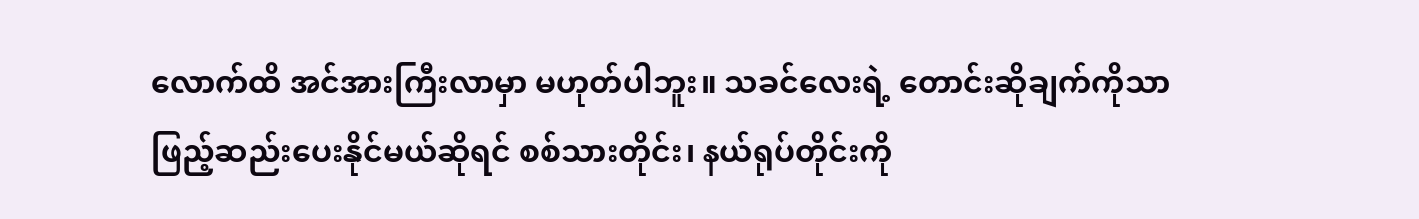လောက်ထိ အင်အားကြီးလာမှာ မဟုတ်ပါဘူး။ သခင်လေးရဲ့ တောင်းဆိုချက်ကိုသာ ဖြည့်ဆည်းပေးနိုင်မယ်ဆိုရင် စစ်သားတိုင်း၊ နယ်ရုပ်တိုင်းကို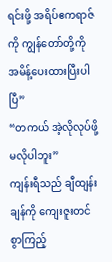ရင်းဖို့ အရိပ်ဧကရာဇ်ကို ကျွန်တော်တို့ကို အမိန့်ပေးထားပြီးပါပြီ”
“တကယ် အဲ့လိုလုပ်ဖို့ မလိုပါဘူး”
ကျန်းရီသည် ချီထျန်းချန်ကို ကျေးဇူးတင်စွာကြည့်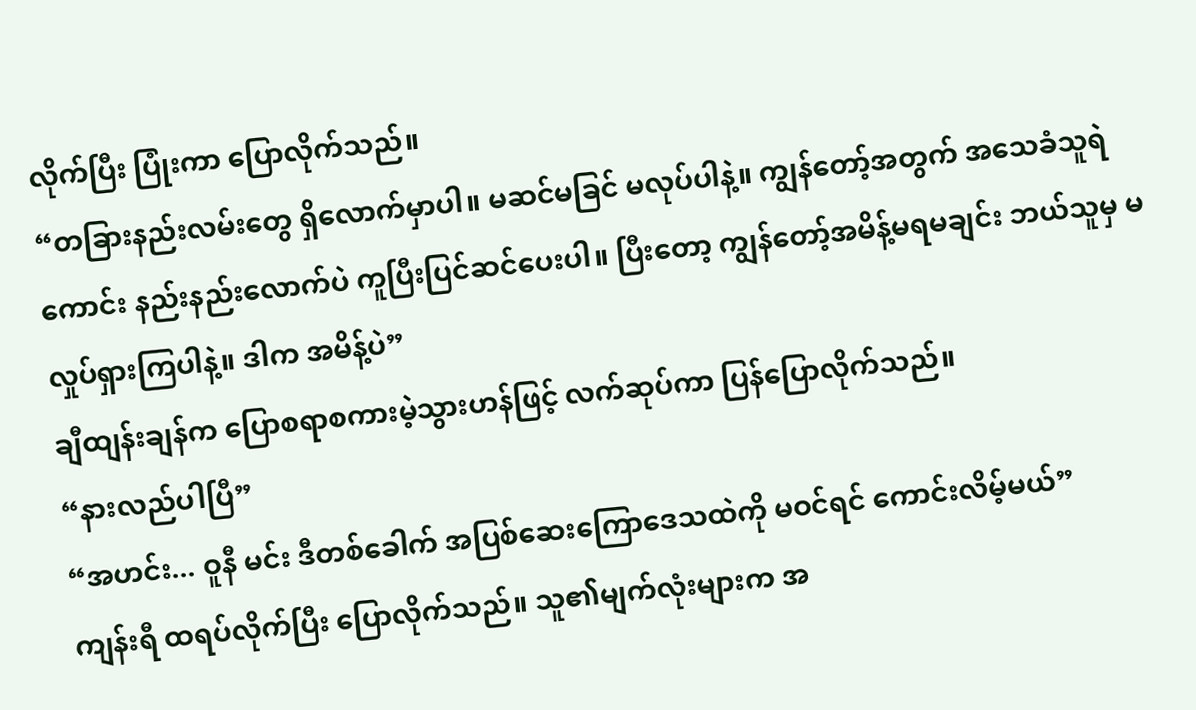လိုက်ပြီး ပြုံးကာ ပြောလိုက်သည်။
“တခြားနည်းလမ်းတွေ ရှိလောက်မှာပါ။ မဆင်မခြင် မလုပ်ပါနဲ့။ ကျွန်တော့်အတွက် အသေခံသူရဲကောင်း နည်းနည်းလောက်ပဲ ကူပြီးပြင်ဆင်ပေးပါ။ ပြီးတော့ ကျွန်တော့်အမိန့်မရမချင်း ဘယ်သူမှ မလှုပ်ရှားကြပါနဲ့။ ဒါက အမိန့်ပဲ”
ချီထျန်းချန်က ပြောစရာစကားမဲ့သွားဟန်ဖြင့် လက်ဆုပ်ကာ ပြန်ပြောလိုက်သည်။
“နားလည်ပါပြီ”
“အဟင်း... ဝူနီ မင်း ဒီတစ်ခေါက် အပြစ်ဆေးကြောဒေသထဲကို မဝင်ရင် ကောင်းလိမ့်မယ်”
ကျန်းရီ ထရပ်လိုက်ပြီး ပြောလိုက်သည်။ သူ၏မျက်လုံးများက အ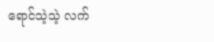ရောင်သဲ့သဲ့ လက်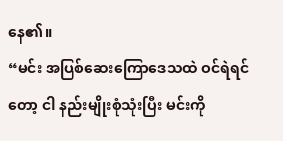နေ၏။
“မင်း အပြစ်ဆေးကြောဒေသထဲ ဝင်ရဲရင်တော့ ငါ နည်းမျိုးစုံသုံးပြီး မင်းကို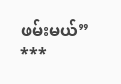ဖမ်းမယ်”
***